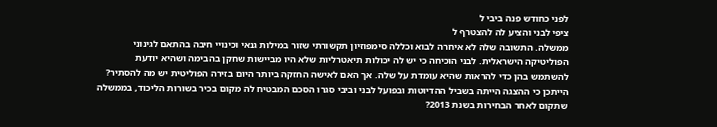לפני כחודש פנה ביבי ל
ציפי לבני והציע לה להצטרף ל
ממשלה. התשובה שלה לא איחרה לבוא וכללה סימפוזיון תקשורתי שזור במילות גנאי וכינויי חיבה בהתאם לגינוני הפוליטיקה הישראלית. לבני הוכיחה כי יש לה יכולות תיאטרליות שלא היו מביישות שחקן בהבימה ושהיא יודעת להשתמש בהן כדי להראות שהיא עומדת על שלה. אך האם לאישה החזקה ביותר היום בזירה הפוליטית יש מה להסתיר? הייתכן כי ההצגה הייתה בשביל ההדיוטות ובפועל לבני וביבי סגרו הסכם המבטיח לה מקום בכיר בשורות הליכוד, בממשלה שתקום לאחר הבחירות בשנת 2013?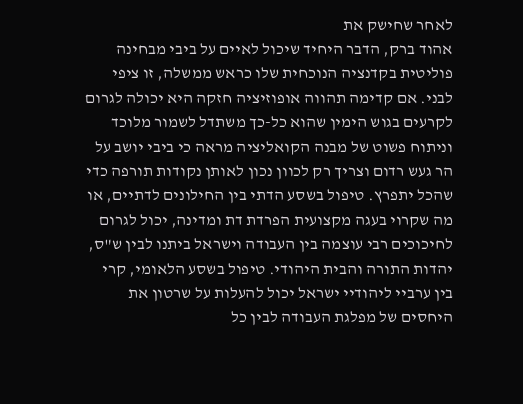לאחר שחישק את
אהוד ברק, הדבר היחיד שיכול לאיים על ביבי מבחינה פוליטית בקדנציה הנוכחית שלו כראש ממשלה, זו ציפי לבני. אם קדימה תהווה אופוזיציה חזקה היא יכולה לגרום לקרעים בגוש הימין שהוא כל-כך משתדל לשמור מלוכד וניתוח פשוט של מבנה הקואליציה מראה כי ביבי יושב על הר געש רדום וצריך רק לכוון נכון לאותן נקודות תורפה כדי שהכל יתפרץ. טיפול בשסע הדתי בין החילונים לדתיים, או מה שקרוי בעגה מקצועית הפרדת דת ומדינה, יכול לגרום לחיכוכים רבי עוצמה בין העבודה וישראל ביתנו לבין ש"ס, יהדות התורה והבית היהודי. טיפול בשסע הלאומי, קרי בין ערביי ליהודיי ישראל יכול להעלות על שרטון את היחסים של מפלגת העבודה לבין כל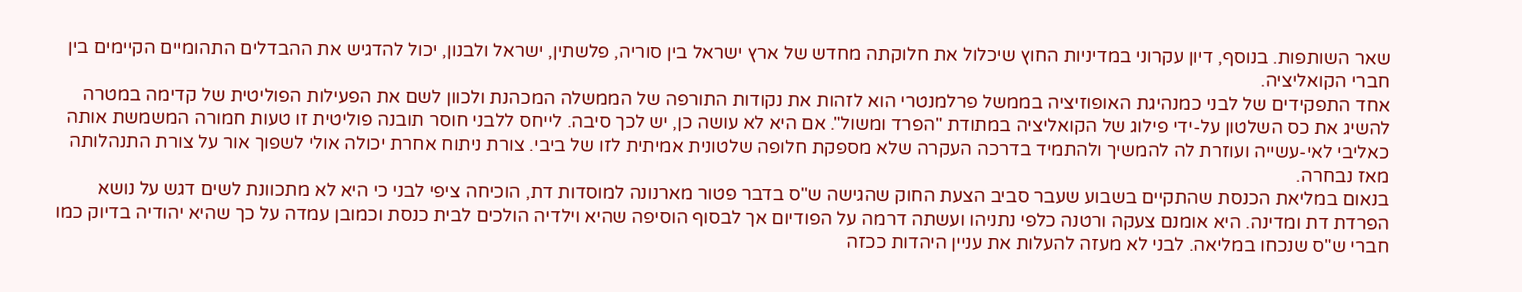שאר השותפות. בנוסף, דיון עקרוני במדיניות החוץ שיכלול את חלוקתה מחדש של ארץ ישראל בין סוריה, פלשתין, ישראל ולבנון, יכול להדגיש את ההבדלים התהומיים הקיימים בין חברי הקואליציה.
אחד התפקידים של לבני כמנהיגת האופוזיציה בממשל פרלמנטרי הוא לזהות את נקודות התורפה של הממשלה המכהנת ולכוון לשם את הפעילות הפוליטית של קדימה במטרה להשיג את כס השלטון על-ידי פילוג של הקואליציה במתודת "הפרד ומשול". אם היא לא עושה כן, יש לכך סיבה. לייחס ללבני חוסר תובנה פוליטית זו טעות חמורה המשמשת אותה כאליבי לאי-עשייה ועוזרת לה להמשיך ולהתמיד בדרכה העקרה שלא מספקת חלופה שלטונית אמיתית לזו של ביבי. צורת ניתוח אחרת יכולה אולי לשפוך אור על צורת התנהלותה מאז נבחרה.
בנאום במליאת הכנסת שהתקיים בשבוע שעבר סביב הצעת החוק שהגישה ש"ס בדבר פטור מארנונה למוסדות דת, הוכיחה ציפי לבני כי היא לא מתכוונת לשים דגש על נושא הפרדת דת ומדינה. היא אומנם צעקה ורטנה כלפי נתניהו ועשתה דרמה על הפודיום אך לבסוף הוסיפה שהיא וילדיה הולכים לבית כנסת וכמובן עמדה על כך שהיא יהודיה בדיוק כמו חברי ש"ס שנכחו במליאה. לבני לא מעזה להעלות את עניין היהדות ככזה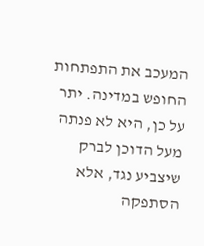המעכב את התפתחות החופש במדינה. יתר על כן, היא לא פנתה מעל הדוכן לברק שיצביע נגד, אלא הסתפקה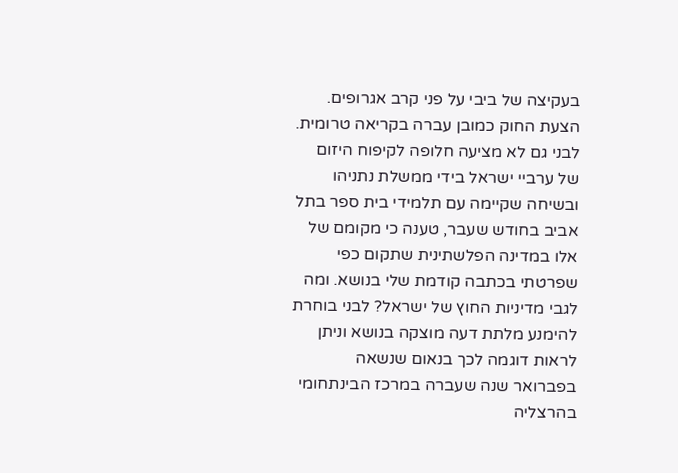בעקיצה של ביבי על פני קרב אגרופים. הצעת החוק כמובן עברה בקריאה טרומית.
לבני גם לא מציעה חלופה לקיפוח היזום של ערביי ישראל בידי ממשלת נתניהו ובשיחה שקיימה עם תלמידי בית ספר בתל אביב בחודש שעבר, טענה כי מקומם של אלו במדינה הפלשתינית שתקום כפי שפרטתי בכתבה קודמת שלי בנושא. ומה לגבי מדיניות החוץ של ישראל? לבני בוחרת להימנע מלתת דעה מוצקה בנושא וניתן לראות דוגמה לכך בנאום שנשאה בפברואר שנה שעברה במרכז הבינתחומי בהרצליה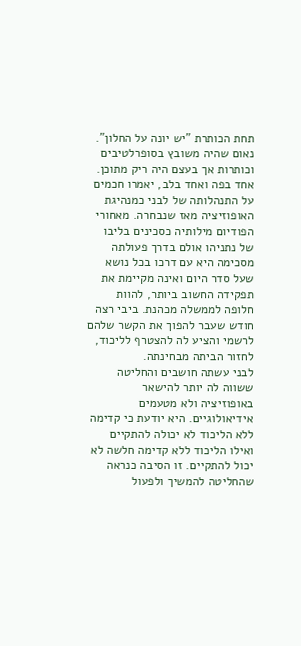תחת הכותרת "יש יונה על החלון". נאום שהיה משובץ בסופרלטיבים וכותרות אך בעצם היה ריק מתוכן.
אחד בפה ואחד בלב, יאמרו חכמים על התנהלותה של לבני כמנהיגת האופוזיציה מאז שנבחרה. מאחורי הפודיום מילותיה כסכינים בליבו של נתניהו אולם בדרך פעולתה מסכימה היא עם דרכו בכל נושא שעל סדר היום ואינה מקיימת את תפקידה החשוב ביותר, להוות חלופה לממשלה מכהנת. ביבי רצה חודש שעבר להפוך את הקשר שלהם לרשמי והציע לה להצטרף לליכוד, לחזור הביתה מבחינתה.
לבני עשתה חושבים והחליטה ששווה לה יותר להישאר באופוזיציה ולא מטעמים אידיאולוגיים. היא יודעת כי קדימה ללא הליכוד לא יכולה להתקיים ואילו הליכוד ללא קדימה חלשה לא יכול להתקיים. זו הסיבה כנראה שהחליטה להמשיך ולפעול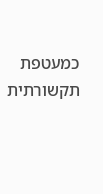כמעטפת תקשורתית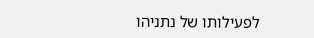לפעילותו של נתניהו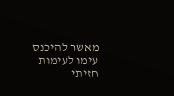מאשר להיכנס עימו לעימות חזיתי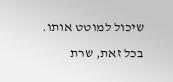שיכול למוטט אותו. בכל זאת, שרת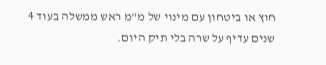חוץ או ביטחון עם מינוי של מ"מ ראש ממשלה בעוד 4 שנים עדיף על שרה בלי תיק היום.